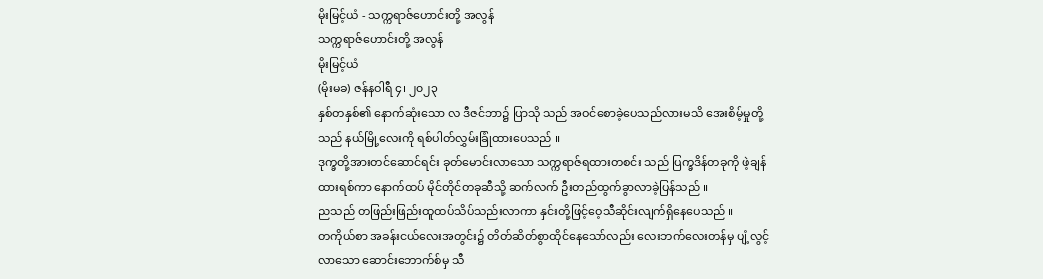မိုးမြင့်ယံ - သက္ကရာဇ်ဟောင်းတို့ အလွန်
သက္ကရာဇ်ဟောင်းတို့ အလွန်
မိုးမြင့်ယံ
(မိုးမခ) ဇန်နဝါရီ ၄၊ ၂၀၂၃
နှစ်တနှစ်၏ နောက်ဆုံးသော လ ဒီဇင်ဘာ၌ ပြာသို သည် အဝင်စောခဲ့ပေသည်လားမသိ အေးစိမ့်မှုတို့သည် နယ်မြို့လေးကို ရစ်ပါတ်လွှမ်းခြုံထားပေသည် ။
ဒုက္ခတို့အားတင်ဆောင်ရင်း ခုတ်မောင်းလာသော သက္ကရာဇ်ရထားတစင်း သည် ပြက္ခဒိန်တခုကို ဖဲ့ချန်ထားရစ်ကာ နောက်ထပ် မိုင်တိုင်တခုဆီသို့ ဆက်လက် ဦးတည်ထွက်ခွာလာခဲ့ပြန်သည် ။
ညသည် တဖြည်းဖြည်းထူထပ်သိပ်သည်းလာကာ နှင်းတို့ဖြင့်ဝေ့သီဆိုင်းလျက်ရှိနေပေသည် ။
တကိုယ်စာ အခန်းငယ်လေးအတွင်း၌ တိတ်ဆိတ်စွာထိုင်နေသော်လည်း လေးဘက်လေးတန်မှ ပျံ့လွင့်လာသော ဆောင်းဘောက်စ်မှ သီ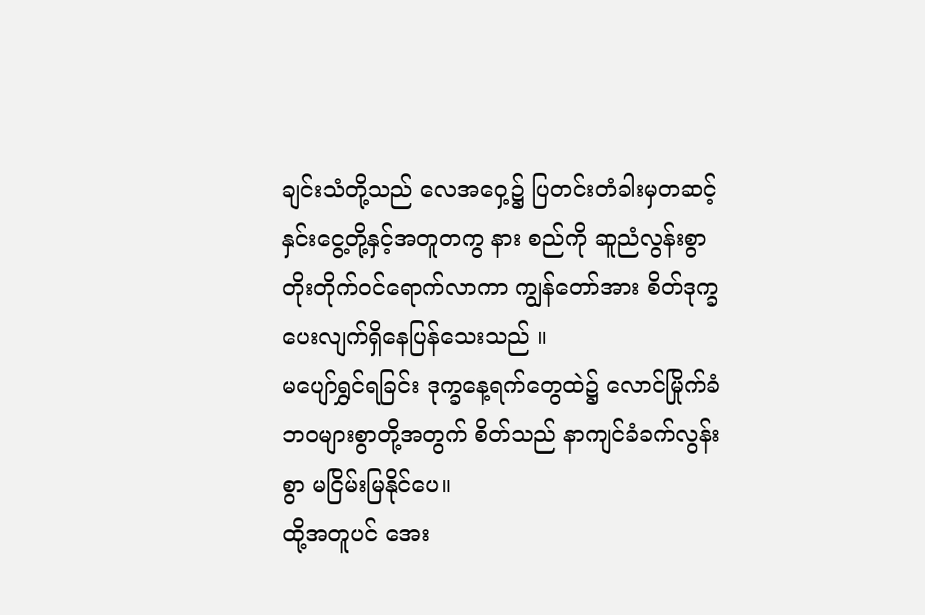ချင်းသံတို့သည် လေအဝှေ့၌ ပြတင်းတံခါးမှတဆင့် နှင်းငွေ့တို့နှင့်အတူတကွ နား စည်ကို ဆူညံလွန်းစွာ တိုးတိုက်ဝင်ရောက်လာကာ ကျွန်တော်အား စိတ်ဒုက္ခပေးလျက်ရှိနေပြန်သေးသည် ။
မပျော်ရွှင်ရခြင်း ဒုက္ခနေ့ရက်တွေထဲ၌ လောင်မြိုက်ခံဘဝများစွာတို့အတွက် စိတ်သည် နာကျင်ခံခက်လွန်းစွာ မငြိမ်းမြနိုင်ပေ။
ထို့အတူပင် အေး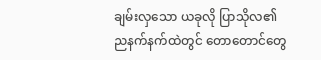ချမ်းလှသော ယခုလို ပြာသိုလ၏ညနက်နက်ထဲတွင် တောတောင်တွေ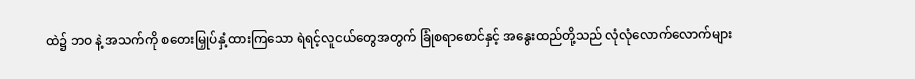ထဲ၌ ဘဝ နဲ့ အသက်ကို စတေးမြှုပ်နှံ့ထားကြသော ရဲရင့်လူငယ်တွေအတွက် ခြုံစရာစောင်နှင့် အနွေးထည်တို့သည် လုံလုံလောက်လောက်များ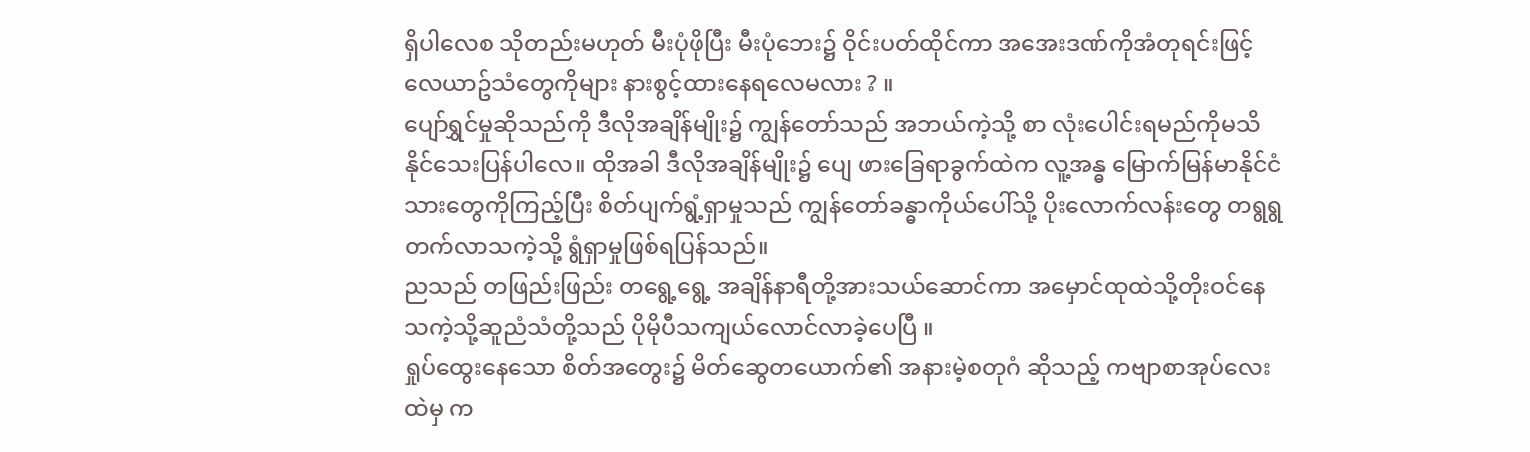ရှိပါလေစ သိုတည်းမဟုတ် မီးပုံဖိုပြီး မီးပုံဘေး၌ ဝိုင်းပတ်ထိုင်ကာ အအေးဒဏ်ကိုအံတုရင်းဖြင့် လေယာဥ်သံတွေကိုများ နားစွင့်ထားနေရလေမလား ? ။
ပျော်ရွှင်မှုဆိုသည်ကို ဒီလိုအချိန်မျိုး၌ ကျွန်တော်သည် အဘယ်ကဲ့သို့ စာ လုံးပေါင်းရမည်ကိုမသိနိုင်သေးပြန်ပါလေ။ ထိုအခါ ဒီလိုအချိန်မျိုး၌ ပျေ ဖားခြေရာခွက်ထဲက လူ့အန္ဓ မြောက်မြန်မာနိုင်ငံသားတွေကိုကြည့်ပြီး စိတ်ပျက်ရွံ့ရှာမှုသည် ကျွန်တော်ခန္ဓာကိုယ်ပေါ်သို့ ပိုးလောက်လန်းတွေ တရွရွတက်လာသကဲ့သို့ ရွံရှာမှုဖြစ်ရပြန်သည်။
ညသည် တဖြည်းဖြည်း တရွေ့ရွေ့ အချိန်နာရီတို့အားသယ်ဆောင်ကာ အမှောင်ထုထဲသို့တိုးဝင်နေသကဲ့သို့ဆူညံသံတို့သည် ပိုမိုပီသကျယ်လောင်လာခဲ့ပေပြီ ။
ရှုပ်ထွေးနေသော စိတ်အတွေး၌ မိတ်ဆွေတယောက်၏ အနားမဲ့စတုဂံ ဆိုသည့် ကဗျာစာအုပ်လေးထဲမှ က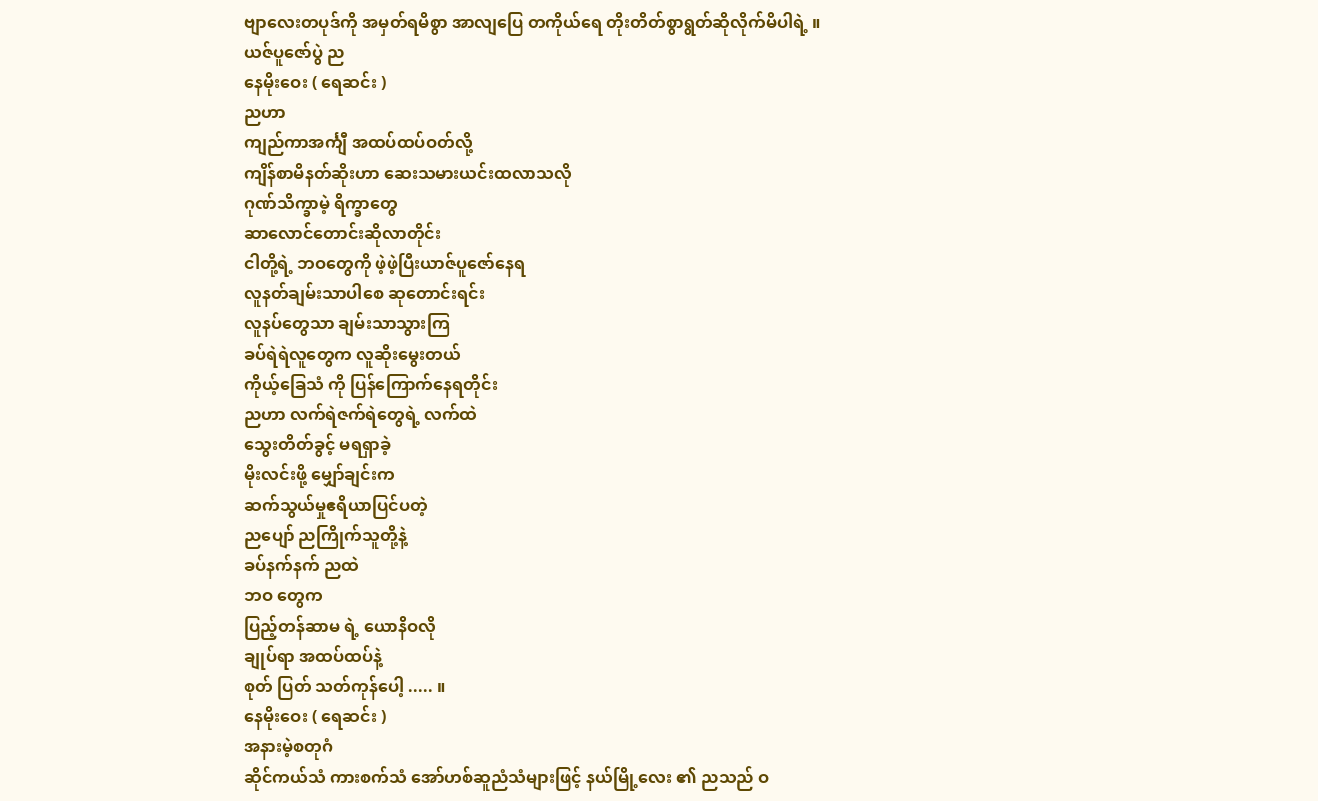ဗျာလေးတပုဒ်ကို အမှတ်ရမိစွာ အာလျပြေ တကိုယ်ရေ တိုးတိတ်စွာရွတ်ဆိုလိုက်မိပါရဲ့ ။
ယဇ်ပူဇော်ပွဲ ည
နေမိုးဝေး ( ရေဆင်း )
ညဟာ
ကျည်ကာအင်္ကျီ အထပ်ထပ်ဝတ်လို့
ကျိန်စာမိနတ်ဆိုးဟာ ဆေးသမားယင်းထလာသလို
ဂုဏ်သိက္ခာမဲ့ ရိက္ခာတွေ
ဆာလောင်တောင်းဆိုလာတိုင်း
ငါတို့ရဲ့ ဘဝတွေကို ဖဲ့ဖဲ့ပြီးယာဇ်ပူဇော်နေရ
လူနတ်ချမ်းသာပါစေ ဆုတောင်းရင်း
လူနပ်တွေသာ ချမ်းသာသွားကြ
ခပ်ရဲရဲလူတွေက လူဆိုးမွေးတယ်
ကိုယ့်ခြေသံ ကို ပြန်ကြောက်နေရတိုင်း
ညဟာ လက်ရဲဇက်ရဲတွေရဲ့ လက်ထဲ
သွေးတိတ်ခွင့် မရရှာခဲ့
မိုးလင်းဖို့ မျှော်ချင်းက
ဆက်သွယ်မှုဧရိယာပြင်ပတဲ့
ညပျော် ညကြိုက်သူတို့နဲ့
ခပ်နက်နက် ညထဲ
ဘဝ တွေက
ပြည့်တန်ဆာမ ရဲ့ ယောနိဝလို
ချုပ်ရာ အထပ်ထပ်နဲ့
စုတ် ပြတ် သတ်ကုန်ပေါ့ ..... ။
နေမိုးဝေး ( ရေဆင်း )
အနားမဲ့စတုဂံ
ဆိုင်ကယ်သံ ကားစက်သံ အော်ဟစ်ဆူညံသံများဖြင့် နယ်မြို့လေး ၏ ညသည် ဝ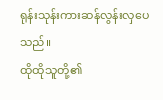ရုန်းသုန်းကားဆန်လွန်းလှပေသည်။
ထိုထိုသူတို့၏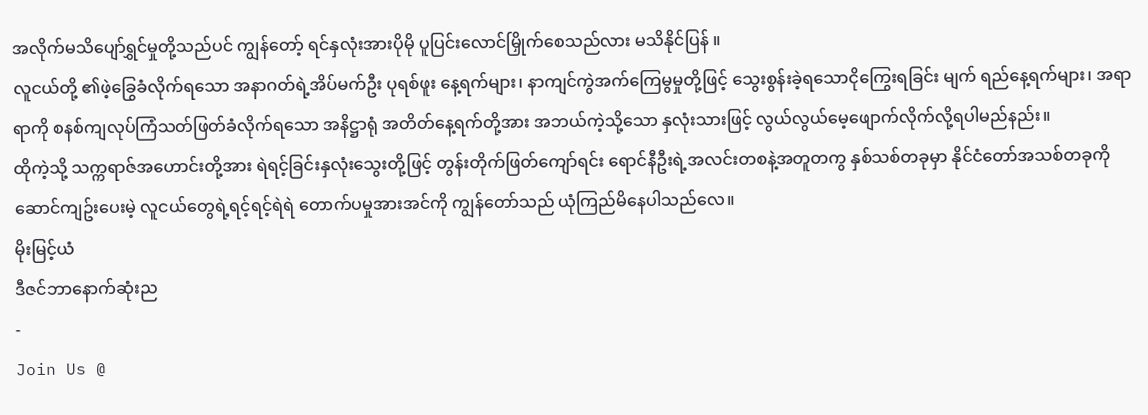အလိုက်မသိပျော်ရွှင်မှုတို့သည်ပင် ကျွန်တော့် ရင်နှလုံးအားပိုမို ပူပြင်းလောင်မြှိုက်စေသည်လား မသိနိုင်ပြန် ။
လူငယ်တို့ ၏ဖဲ့ခြွေခံလိုက်ရသော အနာဂတ်ရဲ့အိပ်မက်ဦး ပုရစ်ဖူး နေ့ရက်များ၊ နာကျင်ကွဲအက်ကြေမွမှုတို့ဖြင့် သွေးစွန်းခဲ့ရသောငိုကြွေးရခြင်း မျက် ရည်နေ့ရက်များ၊ အရာရာကို စနစ်ကျလုပ်ကြံသတ်ဖြတ်ခံလိုက်ရသော အနိဋ္ဌာရုံ အတိတ်နေ့ရက်တို့အား အဘယ်ကဲ့သို့သော နှလုံးသားဖြင့် လွယ်လွယ်မေ့ဖျောက်လိုက်လို့ရပါမည်နည်း။
ထိုကဲ့သို့ သက္ကရာဇ်အဟောင်းတို့အား ရဲရင့်ခြင်းနှလုံးသွေးတို့ဖြင့် တွန်းတိုက်ဖြတ်ကျော်ရင်း ရောင်နီဦးရဲ့အလင်းတစနဲ့အတူတကွ နှစ်သစ်တခုမှာ နိုင်ငံတော်အသစ်တခုကိုဆောင်ကျဥ်းပေးမဲ့ လူငယ်တွေရဲ့ရင့်ရင့်ရဲရဲ တောက်ပမှုအားအင်ကို ကျွန်တော်သည် ယုံကြည်မိနေပါသည်လေ။
မိုးမြင့်ယံ
ဒီဇင်ဘာနောက်ဆုံးည
-
Join Us @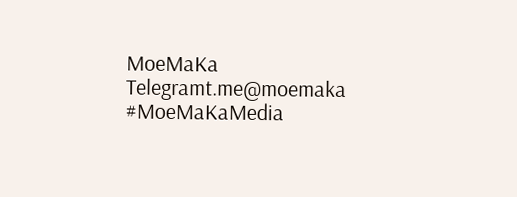MoeMaKa Telegramt.me@moemaka
#MoeMaKaMedia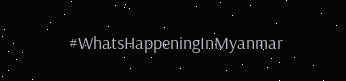#WhatsHappeningInMyanmar